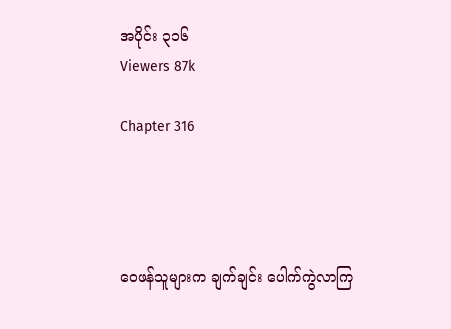အပိုင်း ၃၁၆
Viewers 87k

Chapter 316




ဝေဖန်သူများက ချက်ချင်း ပေါက်ကွဲလာကြ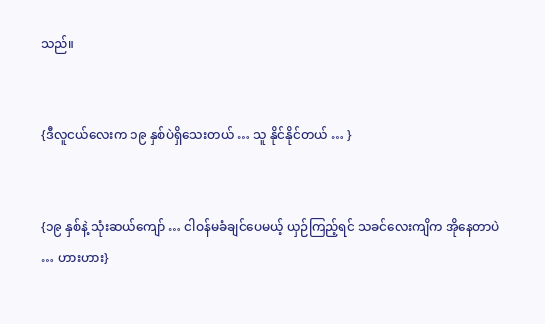သည်။


{ဒီလူငယ်လေးက ၁၉ နှစ်ပဲရှိသေးတယ် … သူ နိုင်နိုင်တယ် … }


{၁၉ နှစ်နဲ့ သုံးဆယ်ကျော် … ငါဝန်မခံချင်ပေမယ့် ယှဉ်ကြည့်ရင် သခင်လေးကျိက အိုနေတာပဲ … ဟားဟား}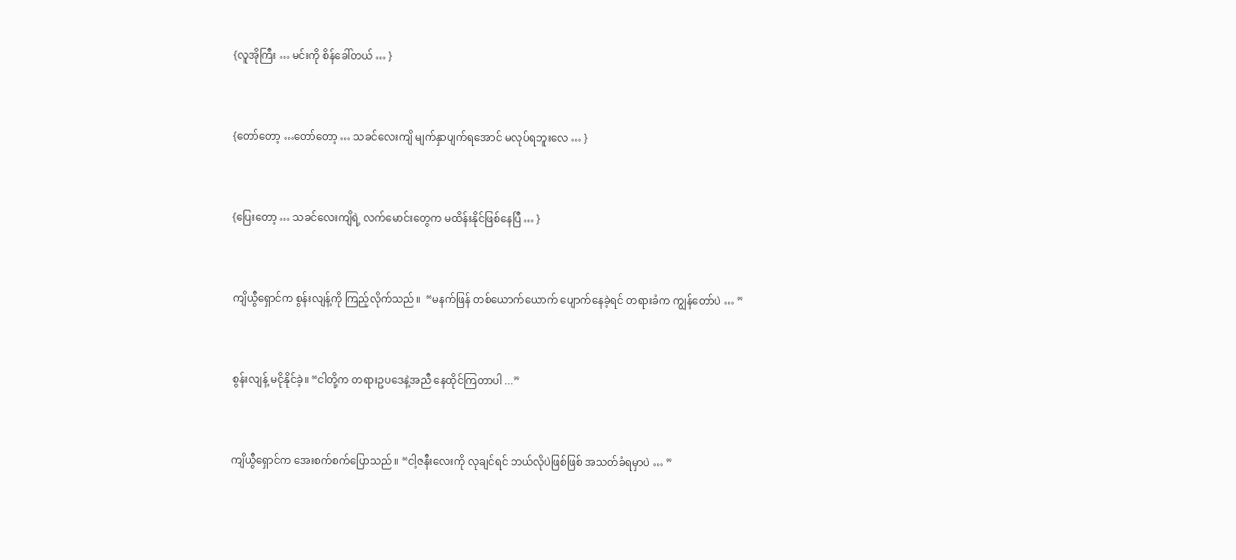{လူအိုကြီး … မင်းကို စိန်ခေါ်တယ် … }


{တော်တော့ …တော်တော့ … သခင်လေးကျိ မျက်နှာပျက်ရအောင် မလုပ်ရဘူးလေ … }


{ပြေးတော့ … သခင်လေးကျိရဲ့ လက်မောင်းတွေက မထိန်းနိုင်ဖြစ်နေပြီ … }


ကျိယွီရှောင်က စွန်းလျန့်ကို ကြည့်လိုက်သည်။  “မနက်ဖြန် တစ်ယောက်ယောက် ပျောက်နေခဲ့ရင် တရားခံက ကျွန်တော်ပဲ … ”


စွန်းလျန့် မငိုနိုင်ခဲ့။ “ငါတို့က တရားဥပဒေနဲ့အညီ နေထိုင်ကြတာပါ ...”


ကျိယွီရှောင်က အေးစက်စက်ပြောသည်။ “ငါ့ဇနီးလေးကို လုချင်ရင် ဘယ်လိုပဲဖြစ်ဖြစ် အသတ်ခံရမှာပဲ … ”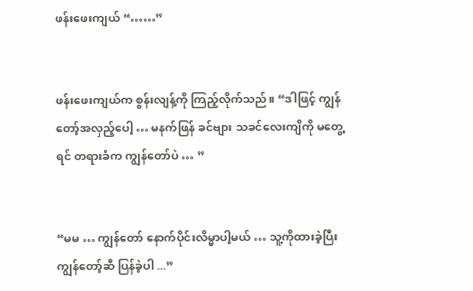ဖန်းဖေးကျယ် “……”


ဖန်းဖေးကျယ်က စွန်းလျန့်ကို ကြည့်လိုက်သည်။ “ဒါဖြင့် ကျွန်တော့်အလှည့်ပေါ့ … မနက်ဖြန် ခင်ဗျား သခင်လေးကျိကို မတွေ့ရင် တရားခံက ကျွန်တော်ပဲ … ”


“မမ … ကျွန်တော် နောက်ပိုင်းလိမ္မာပါ့မယ် … သူ့ကိုထားခဲ့ပြီး ကျွန်တော့်ဆီ ပြန်ခဲ့ပါ ...”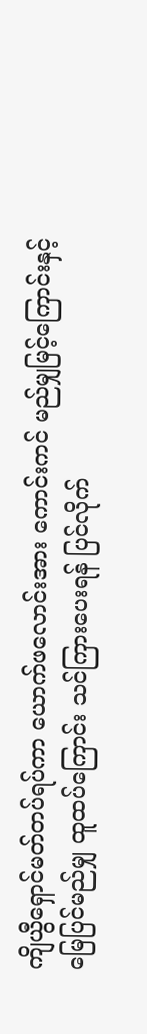ကျိယွီရှောင်မတ်တပ်ရပ်ကာ ယောက်ဖလောင်းအား ကောင်းကင် မည်မျှမြင့်ကြောင်းနှင့် မြေပြင်မည်မျှ ထူထပ်ကြောင်း သင်ကြားပေးရန် ပြင်လိုက်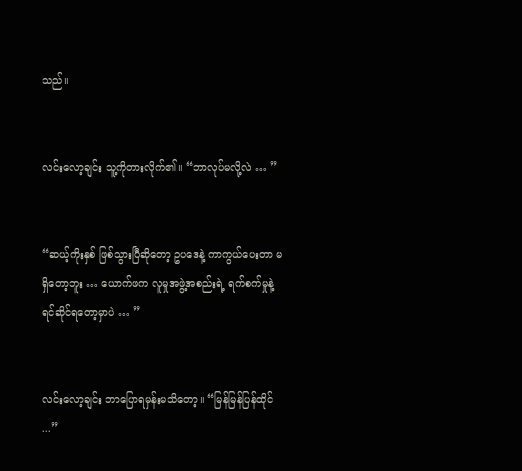သည်။


လင်းလော့ချင်း သူ့ကိုတားလိုက်၏။ “ဘာလုပ်မလို့လဲ … ”


“ဆယ့်ကိုးနှစ် ဖြစ်သွားပြီဆိုတော့ ဥပဒေနဲ့ ကာကွယ်ပေးတာ မရှိတော့ဘူး … ယောက်ဖက လူမှုအဖွဲ့အစည်းရဲ့ ရက်စက်မှုနဲ့ ရင်ဆိုင်ရတော့မှာပဲ … ”


လင်းလော့ချင်း ဘာပြောရမှန်းမသိတော့။ “မြန်မြန်ပြန်ထိုင် ...”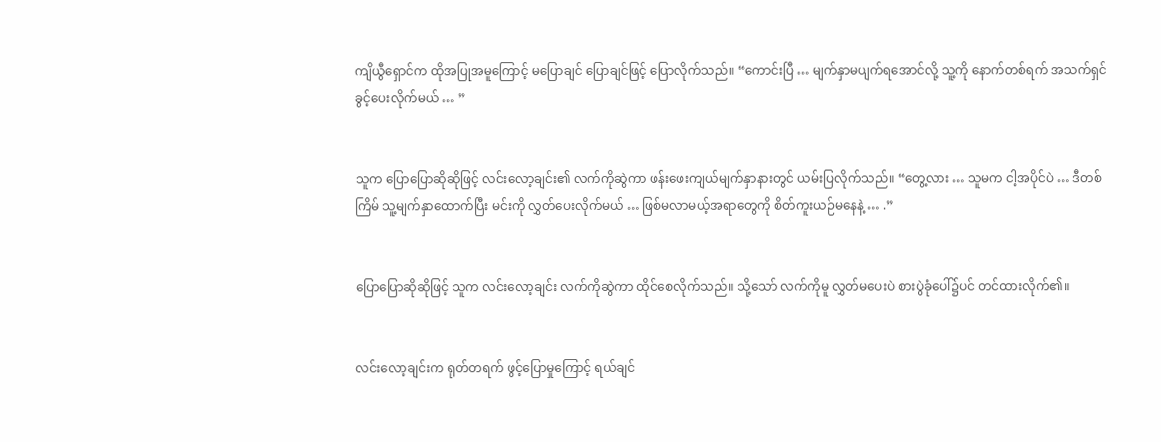ကျိယွီရှောင်က ထိုအပြုအမူကြောင့် မပြောချင် ပြောချင်ဖြင့် ပြောလိုက်သည်။ “ကောင်းပြီ … မျက်နှာမပျက်ရအောင်လို့ သူ့ကို နောက်တစ်ရက် အသက်ရှင်ခွင့်ပေးလိုက်မယ် … ”


သူက ပြောပြောဆိုဆိုဖြင့် လင်းလော့ချင်း၏ လက်ကိုဆွဲကာ ဖန်းဖေးကျယ်မျက်နှာနားတွင် ယမ်းပြလိုက်သည်။ “တွေ့လား … သူမက ငါ့အပိုင်ပဲ … ဒီတစ်ကြိမ် သူ့မျက်နှာထောက်ပြီး မင်းကို လွှတ်ပေးလိုက်မယ် … ဖြစ်မလာမယ့်အရာတွေကို စိတ်ကူးယဉ်မနေနဲ့ … .”


ပြောပြောဆိုဆိုဖြင့် သူက လင်းလော့ချင်း လက်ကိုဆွဲကာ ထိုင်စေလိုက်သည်။ သို့သော် လက်ကိုမူ လွှတ်မပေးပဲ စားပွဲခုံပေါ်၌ပင် တင်ထားလိုက်၏။


လင်းလော့ချင်းက ရုတ်တရက် ဖွင့်ပြောမှုကြောင့် ရယ်ချင်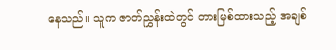နေသည်။ သူက ဇာတ်ညွှန်းထဲတွင် တားမြစ်ထားသည့် အချစ်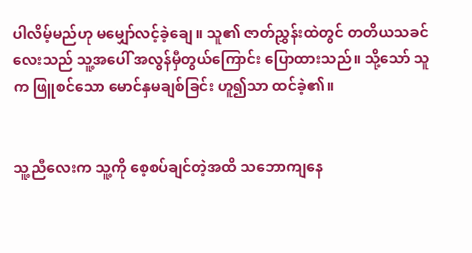ပါလိမ့်မည်ဟု မမျှော်လင့်ခဲ့ချေ။ သူ၏ ဇာတ်ညွှန်းထဲတွင် တတိယသခင်လေးသည် သူ့အပေါ် အလွန်မှီတွယ်ကြောင်း ပြောထားသည်။ သို့သော် သူက ဖြူစင်သော မောင်နှမချစ်ခြင်း ဟူ၍သာ ထင်ခဲ့၏။


သူ့ညီလေးက သူ့ကို စေ့စပ်ချင်တဲ့အထိ သဘောကျနေ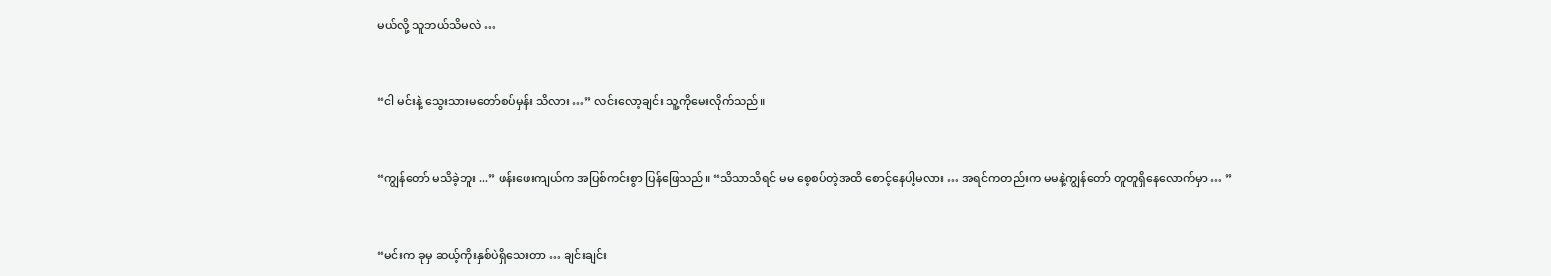မယ်လို့ သူဘယ်သိမလဲ …


“ငါ မင်းနဲ့ သွေးသားမတော်စပ်မှန်း သိလား …” လင်းလော့ချင်း သူ့ကိုမေးလိုက်သည်။


“ကျွန်တော် မသိခဲ့ဘူး ...” ဖန်းဖေးကျယ်က အပြစ်ကင်းစွာ ပြန်ဖြေသည်။ “သိသာသိရင် မမ စေ့စပ်တဲ့အထိ စောင့်နေပါ့မလား … အရင်ကတည်းက မမနဲ့ကျွန်တော် တူတူရှိနေလောက်မှာ … ”


“မင်းက ခုမှ ဆယ့်ကိုးနှစ်ပဲရှိသေးတာ … ချင်းချင်း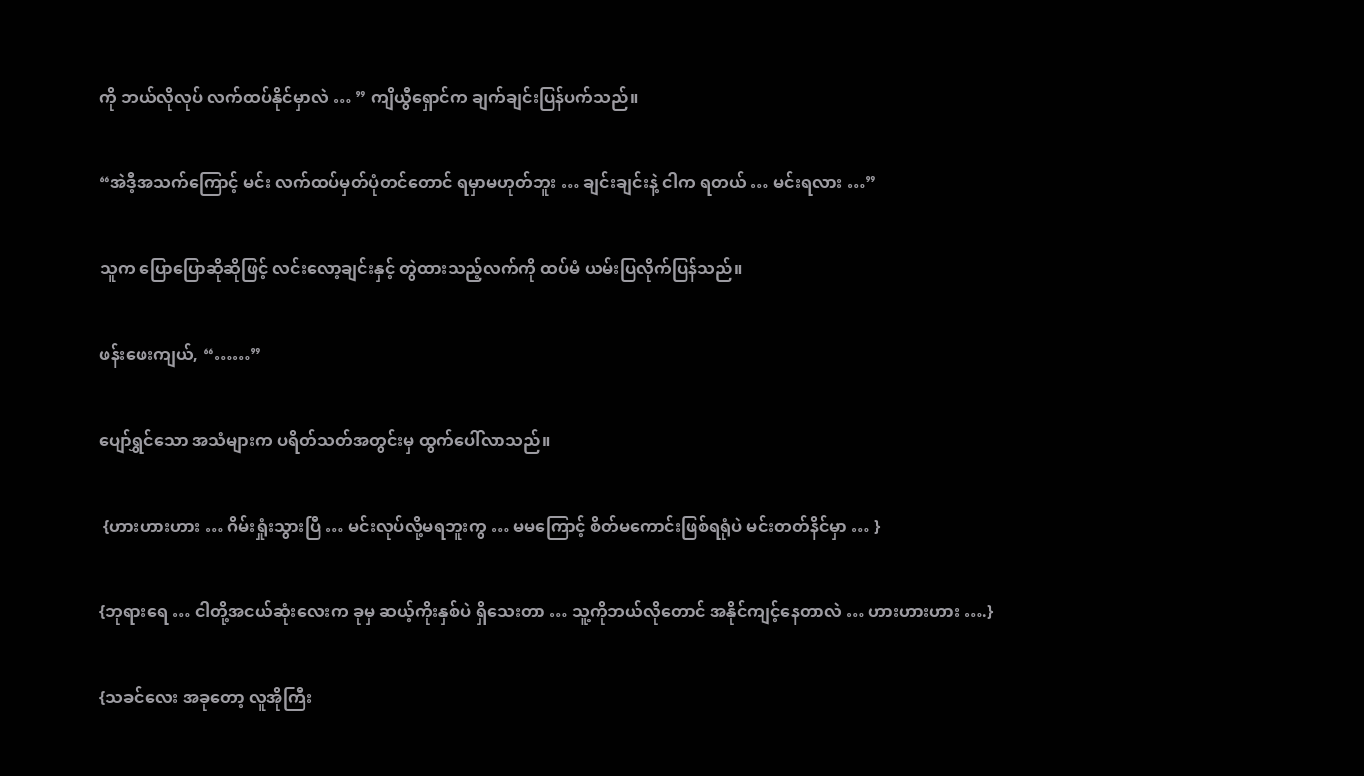ကို ဘယ်လိုလုပ် လက်ထပ်နိုင်မှာလဲ … ” ကျိယွီရှောင်က ချက်ချင်းပြန်ပက်သည်။


“အဲဒီ့အသက်ကြောင့် မင်း လက်ထပ်မှတ်ပုံတင်တောင် ရမှာမဟုတ်ဘူး … ချင်းချင်းနဲ့ ငါက ရတယ် … မင်းရလား …”


သူက ပြောပြောဆိုဆိုဖြင့် လင်းလော့ချင်းနှင့် တွဲထားသည့်လက်ကို ထပ်မံ ယမ်းပြလိုက်ပြန်သည်။


ဖန်းဖေးကျယ်, “……”


ပျော်ရွှင်သော အသံများက ပရိတ်သတ်အတွင်းမှ ထွက်ပေါ်လာသည်။


 {ဟားဟားဟား … ဂိမ်းရှုံးသွားပြီ … မင်းလုပ်လို့မရဘူးကွ … မမကြောင့် စိတ်မကောင်းဖြစ်ရရုံပဲ မင်းတတ်နိင်မှာ … }


{ဘုရားရေ … ငါတို့အငယ်ဆုံးလေးက ခုမှ ဆယ့်ကိုးနှစ်ပဲ ရှိသေးတာ … သူ့ကိုဘယ်လိုတောင် အနိုင်ကျင့်နေတာလဲ … ဟားဟားဟား ….}


{သခင်လေး အခုတော့ လူအိုကြီး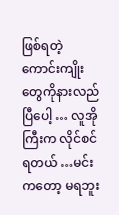ဖြစ်ရတဲ့ ကောင်းကျိုးတွေကိုနားလည်ပြီပေါ့ … လူအိုကြီးက လိုင်စင်ရတယ် …မင်းကတော့ မရဘူး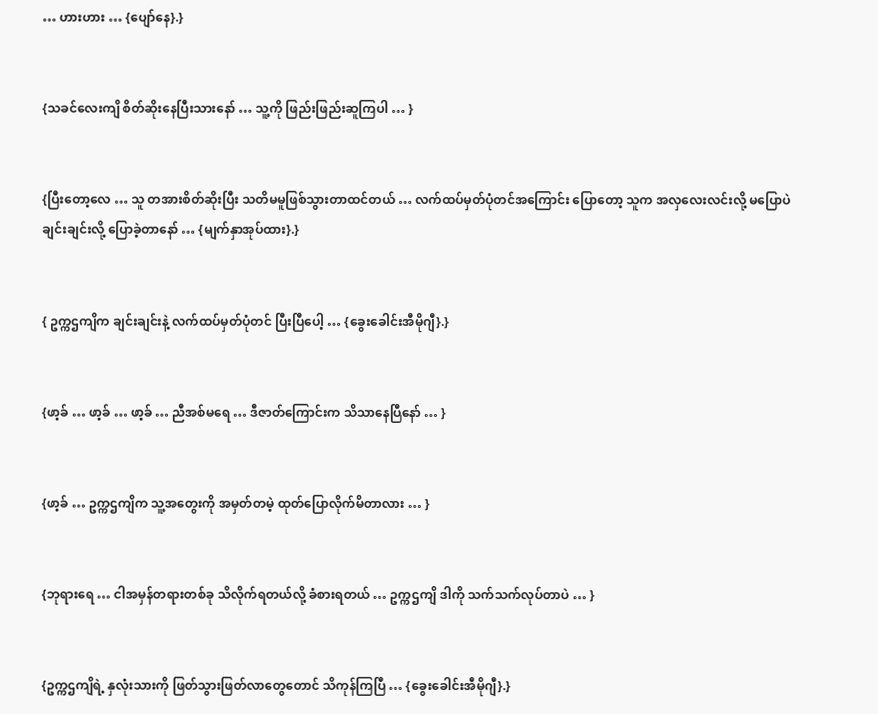… ဟားဟား … {ပျော်နေ}.}


{သခင်လေးကျိ စိတ်ဆိုးနေပြီးသားနော် … သူ့ကို ဖြည်းဖြည်းဆူကြပါ … }


{ပြီးတော့လေ … သူ တအားစိတ်ဆိုးပြီး သတိမမူဖြစ်သွားတာထင်တယ် … လက်ထပ်မှတ်ပုံတင်အကြောင်း ပြောတော့ သူက အလှလေးလင်းလို့ မပြောပဲ  ချင်းချင်းလို့ ပြောခဲ့တာနော် … {မျက်နှာအုပ်ထား}.}


{ ဥက္ကဌကျိက ချင်းချင်းနဲ့ လက်ထပ်မှတ်ပုံတင် ပြီးပြီပေါ့ … {ခွေးခေါင်းအီမိုဂျီ}.}


{ဖာ့ခ် … ဖာ့ခ် … ဖာ့ခ် … ညီအစ်မရေ … ဒီဇာတ်ကြောင်းက သိသာနေပြီနော် … }


{ဖာ့ခ် … ဥက္ကဌကျိက သူ့အတွေးကို အမှတ်တမဲ့ ထုတ်ပြောလိုက်မိတာလား … }


{ဘုရားရေ … ငါအမှန်တရားတစ်ခု သိလိုက်ရတယ်လို့ ခံစားရတယ် … ဥက္ကဌကျိ ဒါကို သက်သက်လုပ်တာပဲ … }


{ဥက္ကဌကျိရဲ့ နှလုံးသားကို ဖြတ်သွားဖြတ်လာတွေတောင် သိကုန်ကြပြီ … {ခွေးခေါင်းအီမိုဂျီ}.}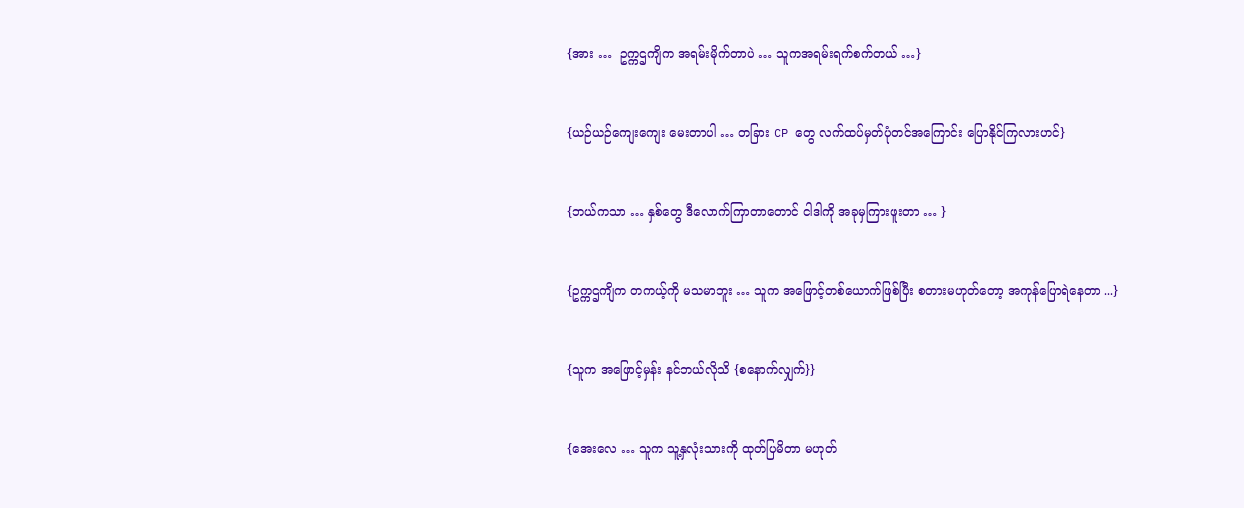{အား …  ဥက္ကဌကျိက အရမ်းမိုက်တာပဲ … သူကအရမ်းရက်စက်တယ် …}


{ယဉ်ယဉ်ကျေးကျေး မေးတာပါ … တခြား CP တွေ လက်ထပ်မှတ်ပုံတင်အကြောင်း ပြောနိုင်ကြလားဟင်}


{ဘယ်ကသာ … နှစ်တွေ ဒီလောက်ကြာတာတောင် ငါဒါကို အခုမှကြားဖူးတာ … }


{ဥက္ကဌကျိက တကယ့်ကို မသမာဘူး … သူက အဖြောင့်တစ်ယောက်ဖြစ်ပြီး စတားမဟုတ်တော့ အကုန်ပြောရဲနေတာ ...}


{သူက အဖြောင့်မှန်း နင်ဘယ်လိုသိ {စနောက်လျှက်}}


{အေးလေ … သူက သူ့နှလုံးသားကို ထုတ်ပြမိတာ မဟုတ်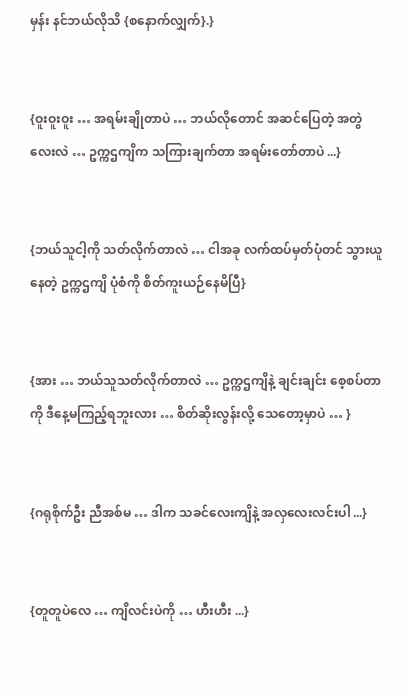မှန်း နင်ဘယ်လိုသိ {စနောက်လျှက်}.}


{ဝူးဝူးဝူး … အရမ်းချိုတာပဲ … ဘယ်လိုတောင် အဆင်ပြေတဲ့ အတွဲလေးလဲ … ဥက္ကဌကျိက သကြားချက်တာ အရမ်းတော်တာပဲ ...}


{ဘယ်သူငါ့ကို သတ်လိုက်တာလဲ … ငါအခု လက်ထပ်မှတ်ပုံတင် သွားယူနေတဲ့ ဥက္ကဌကျိ ပုံစံကို စိတ်ကူးယဉ်နေမိပြီ}


{အား … ဘယ်သူသတ်လိုက်တာလဲ … ဥက္ကဌကျိနဲ့ ချင်းချင်း စေ့စပ်တာကို ဒီနေ့မကြည့်ရဘူးလား … စိတ်ဆိုးလွန်းလို့ သေတော့မှာပဲ … }


{ဂရုစိုက်ဦး ညီအစ်မ … ဒါက သခင်လေးကျိနဲ့ အလှလေးလင်းပါ ...}


{တူတူပဲလေ … ကျိလင်းပဲကို … ဟီးဟီး ...}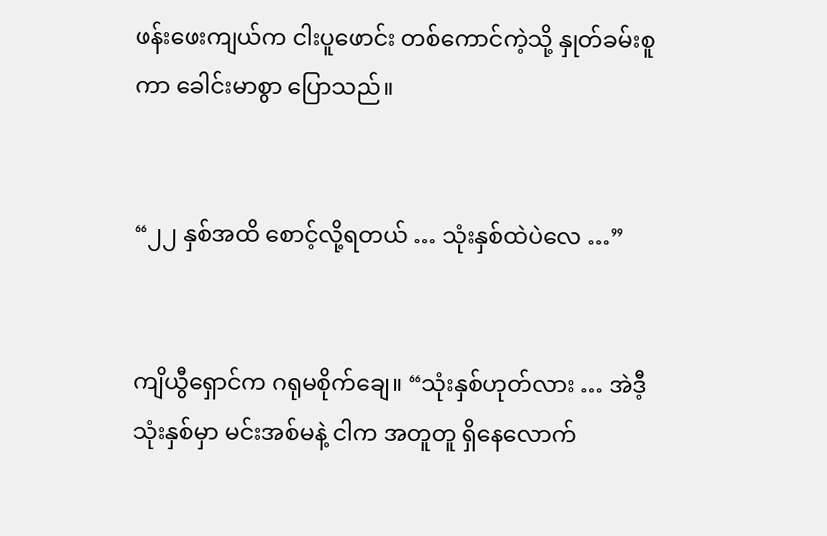ဖန်းဖေးကျယ်က ငါးပူဖောင်း တစ်ကောင်ကဲ့သို့ နှုတ်ခမ်းစူကာ ခေါင်းမာစွာ ပြောသည်။


“၂၂ နှစ်အထိ စောင့်လို့ရတယ် … သုံးနှစ်ထဲပဲလေ …”


ကျိယွီရှောင်က ဂရုမစိုက်ချေ။ “သုံးနှစ်ဟုတ်လား … အဲဒီ့သုံးနှစ်မှာ မင်းအစ်မနဲ့ ငါက အတူတူ ရှိနေလောက်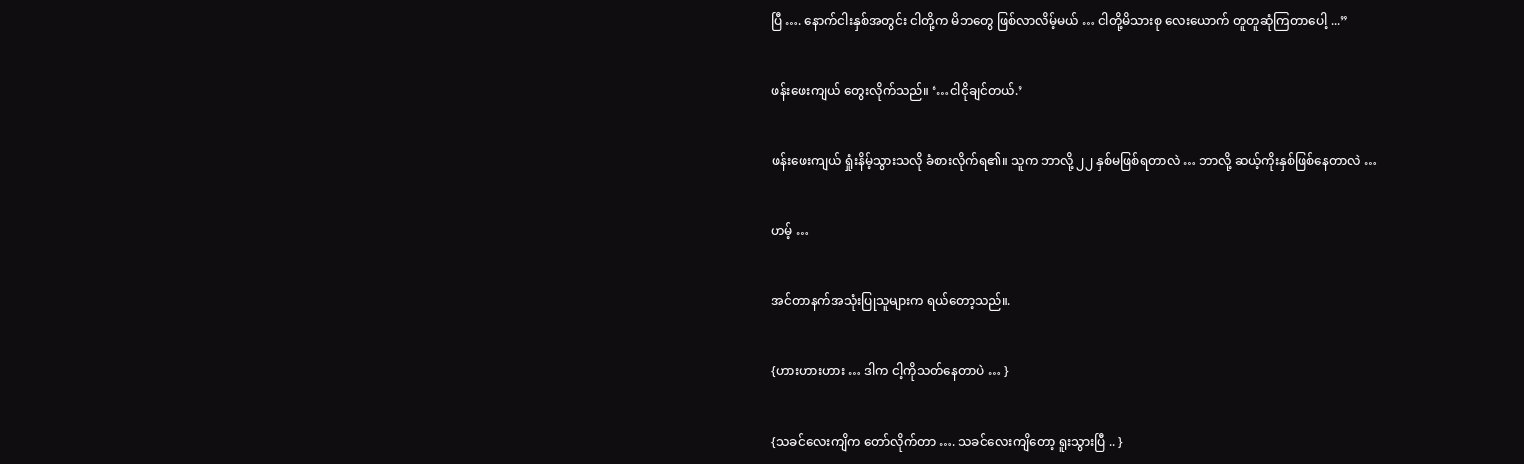ပြီ …. နောက်ငါးနှစ်အတွင်း ငါတို့က မိဘတွေ ဖြစ်လာလိမ့်မယ် … ငါတို့မိသားစု လေးယောက် တူတူဆုံကြတာပေါ့ ...”


ဖန်းဖေးကျယ် တွေးလိုက်သည်။ ‘…ငါငိုချင်တယ်.’


ဖန်းဖေးကျယ် ရှုံးနိမ့်သွားသလို ခံစားလိုက်ရ၏။ သူက ဘာလို့ ၂၂ နှစ်မဖြစ်ရတာလဲ … ဘာလို့ ဆယ့်ကိုးနှစ်ဖြစ်နေတာလဲ …


ဟမ့် …


အင်တာနက်အသုံးပြုသူများက ရယ်တော့သည်။.


{ဟားဟားဟား … ဒါက ငါ့ကိုသတ်နေတာပဲ … }


{သခင်လေးကျိက တော်လိုက်တာ …. သခင်လေးကျိတော့ ရူးသွားပြီ .. }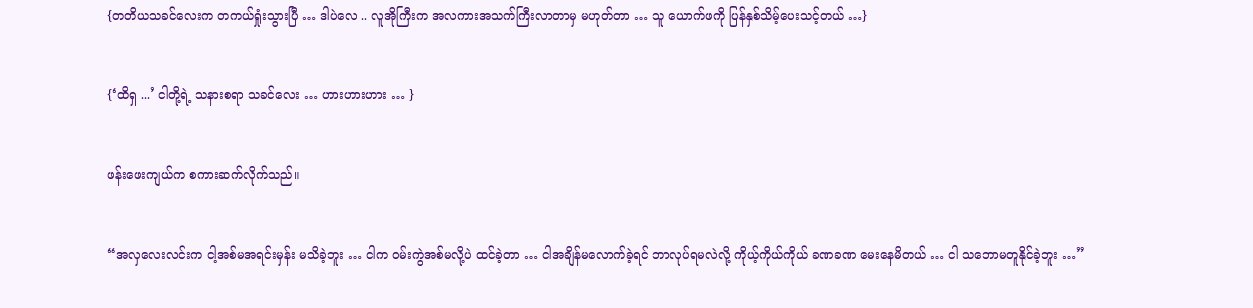{တတိယသခင်လေးက တကယ်ရှုံးသွားပြီ … ဒါပဲလေ .. လူအိုကြီးက အလကားအသက်ကြီးလာတာမှ မဟုတ်တာ … သူ ယောက်ဖကို ပြန်နှစ်သိမ့်ပေးသင့်တယ် …}


{‘ထိရှ ...’ ငါတို့ရဲ့ သနားစရာ သခင်လေး … ဟားဟားဟား … }


ဖန်းဖေးကျယ်က စကားဆက်လိုက်သည်။


“အလှလေးလင်းက ငါ့အစ်မအရင်းမှန်း မသိခဲ့ဘူး … ငါက ဝမ်းကွဲအစ်မလို့ပဲ ထင်ခဲ့တာ … ငါအချိန်မလောက်ခဲ့ရင် ဘာလုပ်ရမလဲလို့ ကိုယ့်ကိုယ်ကိုယ် ခဏခဏ မေးနေမိတယ် … ငါ သဘောမတူနိုင်ခဲ့ဘူး …”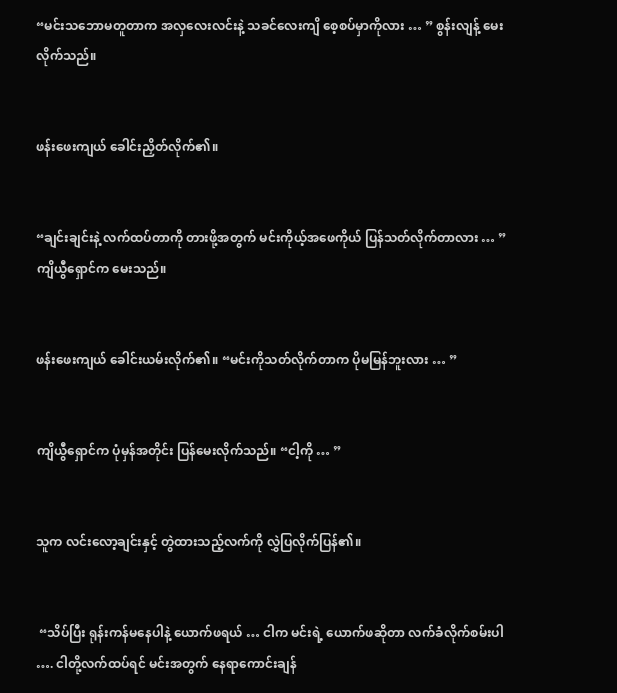“မင်းသဘောမတူတာက အလှလေးလင်းနဲ့ သခင်လေးကျိ စေ့စပ်မှာကိုလား … ” စွန်းလျန့် မေးလိုက်သည်။


ဖန်းဖေးကျယ် ခေါင်းညှိတ်လိုက်၏။


“ချင်းချင်းနဲ့ လက်ထပ်တာကို တားဖို့အတွက် မင်းကိုယ့်အဖေကိုယ် ပြန်သတ်လိုက်တာလား … ” ကျိယွီရှောင်က မေးသည်။


ဖန်းဖေးကျယ် ခေါင်းယမ်းလိုက်၏။ “မင်းကိုသတ်လိုက်တာက ပိုမမြန်ဘူးလား … ”


ကျိယွီရှောင်က ပုံမှန်အတိုင်း ပြန်မေးလိုက်သည်။ “ငါ့ကို … ”


သူက လင်းလော့ချင်းနှင့် တွဲထားသည့်လက်ကို လွှဲပြလိုက်ပြန်၏။


 “သိပ်ပြီး ရုန်းကန်မနေပါနဲ့ ယောက်ဖရယ် … ငါက မင်းရဲ့ ယောက်ဖဆိုတာ လက်ခံလိုက်စမ်းပါ …. ငါတို့လက်ထပ်ရင် မင်းအတွက် နေရာကောင်းချန်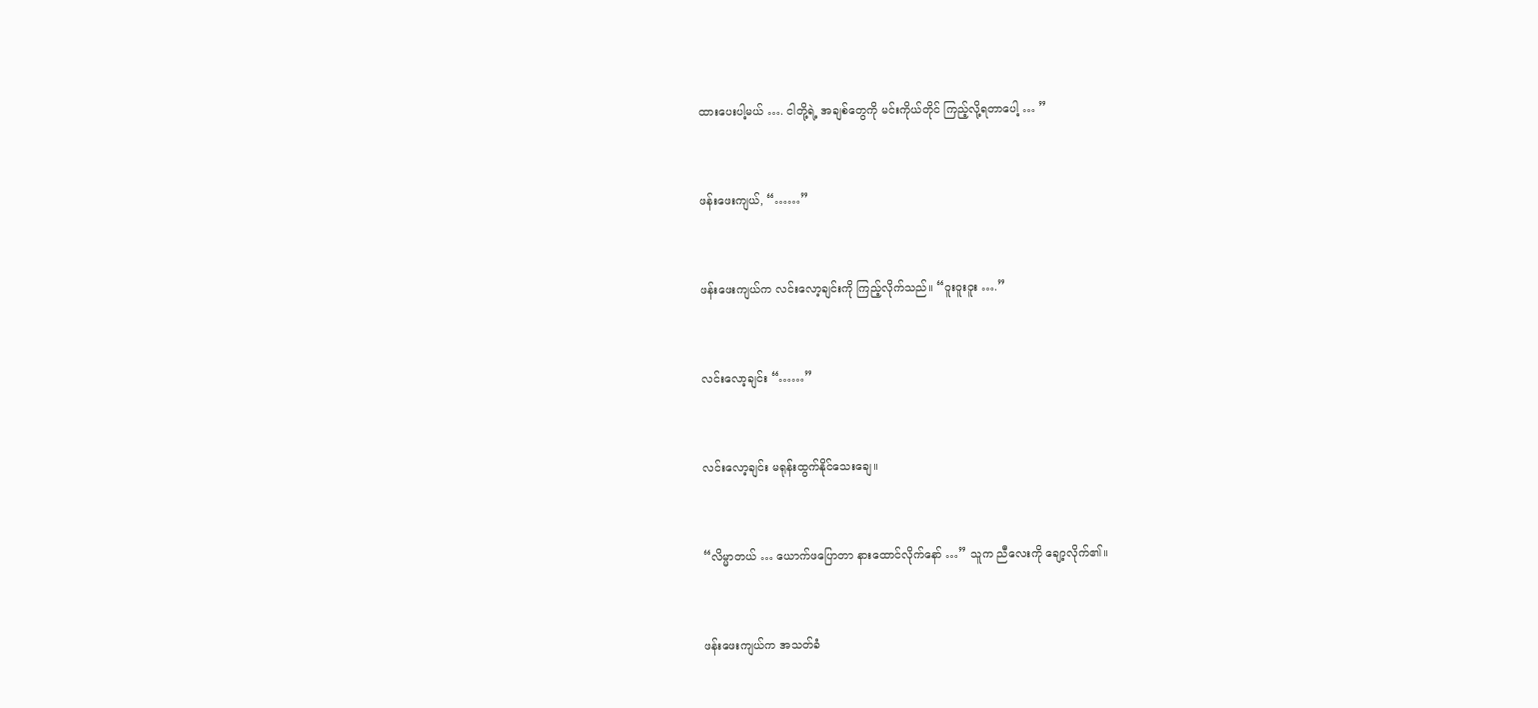ထားပေးပါ့မယ် …. ငါတို့ရဲ့ အချစ်တွေကို မင်းကိုယ်တိုင် ကြည့်လို့ရတာပေါ့ … ”


ဖန်းဖေးကျယ်, “……”


ဖန်းဖေးကျယ်က လင်းလော့ချင်းကို ကြည့်လိုက်သည်။ “ဝူးဝူးဝူး ….”


လင်းလော့ချင်း “……”


လင်းလော့ချင်း မရုန်းထွက်နိုင်သေးချေ။


“လိမ္မာတယ် … ယောက်ဖပြောတာ နားထောင်လိုက်နော် …” သူက ညီလေးကို ချော့လိုက်၏။


ဖန်းဖေးကျယ်က အသတ်ခံ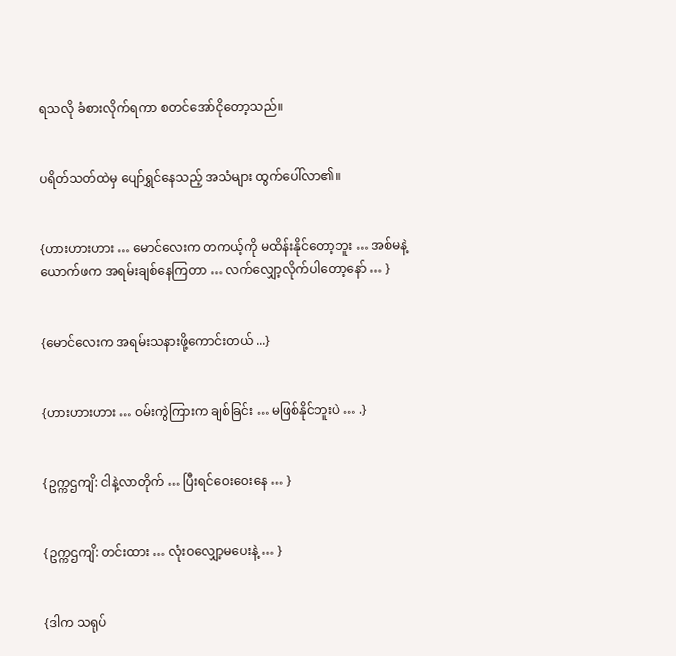ရသလို ခံစားလိုက်ရကာ စတင်အော်ငိုတော့သည်။


ပရိတ်သတ်ထဲမှ ပျော်ရွှင်နေသည့် အသံများ ထွက်ပေါ်လာ၏။


{ဟားဟားဟား … မောင်လေးက တကယ့်ကို မထိန်းနိုင်တော့ဘူး … အစ်မနဲ့ ယောက်ဖက အရမ်းချစ်နေကြတာ … လက်လျှော့လိုက်ပါတော့နော် … }


{မောင်လေးက အရမ်းသနားဖို့ကောင်းတယ် ...}


{ဟားဟားဟား … ဝမ်းကွဲကြားက ချစ်ခြင်း … မဖြစ်နိုင်ဘူးပဲ … .}


{ဥက္ကဌကျိ: ငါနဲ့လာတိုက် … ပြီးရင်ဝေးဝေးနေ … }


{ဥက္ကဌကျိ: တင်းထား … လုံးဝလျှော့မပေးနဲ့ … }


{ဒါက သရုပ်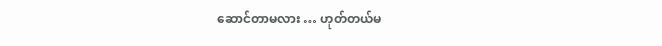ဆောင်တာမလား … ဟုတ်တယ်မ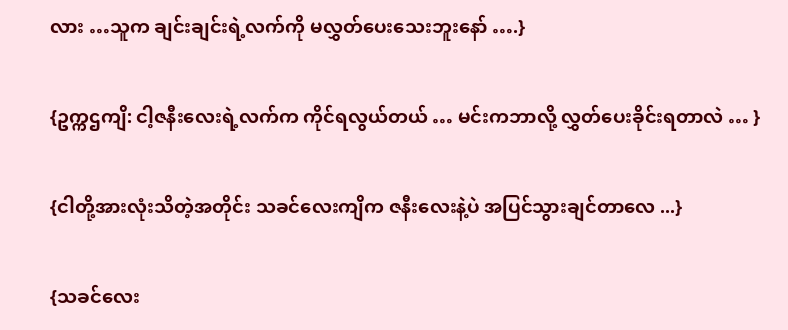လား …သူက ချင်းချင်းရဲ့လက်ကို မလွှတ်ပေးသေးဘူးနော် ….}


{ဥက္ကဌကျိ: ငါ့ဇနီးလေးရဲ့လက်က ကိုင်ရလွယ်တယ် … မင်းကဘာလို့ လွှတ်ပေးခိုင်းရတာလဲ … }


{ငါတို့အားလုံးသိတဲ့အတိုင်း သခင်လေးကျိက ဇနီးလေးနဲ့ပဲ အပြင်သွားချင်တာလေ ...}


{သခင်လေး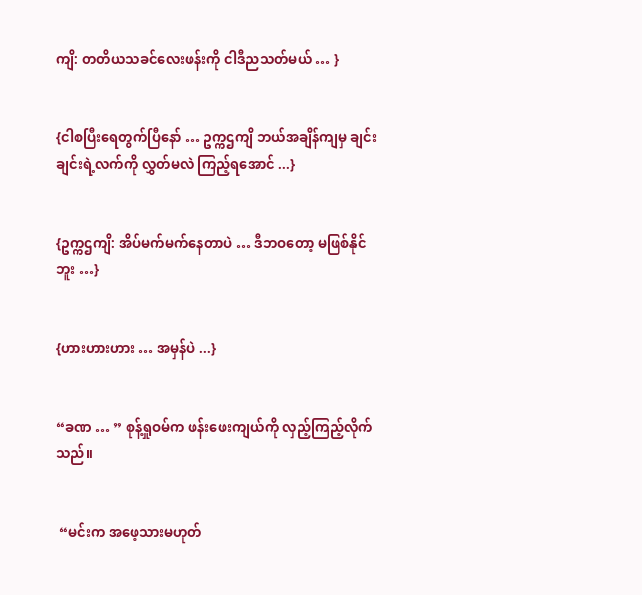ကျိ: တတိယသခင်လေးဖန်းကို ငါဒီညသတ်မယ် … }


{ငါစပြီးရေတွက်ပြီနော် … ဥက္ကဌကျိ ဘယ်အချိန်ကျမှ ချင်းချင်းရဲ့လက်ကို လွှတ်မလဲ ကြည့်ရအောင် ...}


{ဥက္ကဌကျိ: အိပ်မက်မက်နေတာပဲ … ဒီဘဝတော့ မဖြစ်နိုင်ဘူး …}


{ဟားဟားဟား … အမှန်ပဲ ...}


“ခဏ … ” စုန့်ရှုဝမ်က ဖန်းဖေးကျယ်ကို လှည့်ကြည့်လိုက်သည်။


 “မင်းက အ‌ဖေ့သားမဟုတ်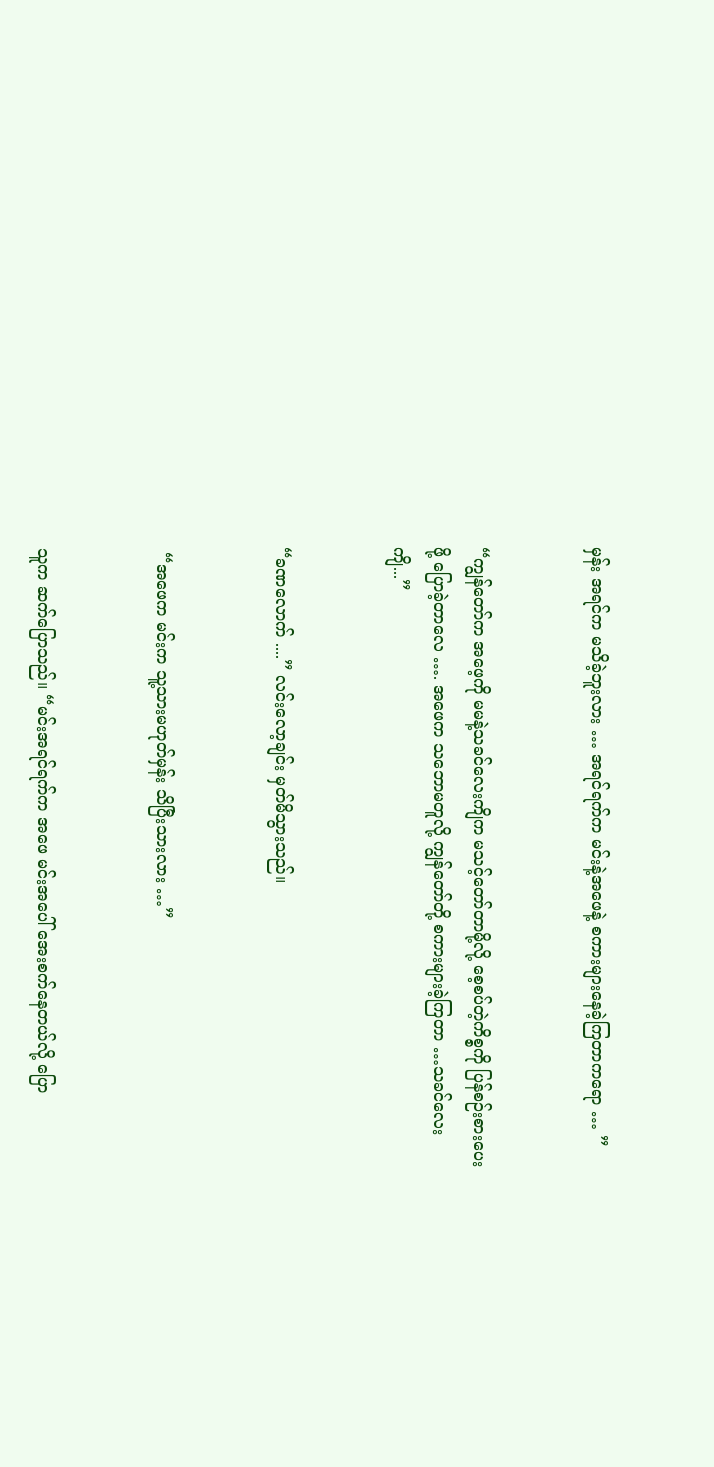မှန်း အရင်က မသိခဲ့ဘူးလား … အရင်ရက်က မင်းနဲ့အဖေနဲ့ စကားများနေခဲ့ကြတာကရော … ”


“ကျွန်တော်က အဖေ့ကို မမနဲ့သခင်လေးကျိက မသင့်တော်တာမို့လို့ စေ့စပ်တဲ့ကိစ္စကို ပြန်စဉ်းစားပေးဖို့ ပြောခဲ့တာလေ …. အဖေက သဘောမတူလို့ ကျွန်တော်တို့ စကားများခဲ့ကြတာ …သခင်လေးကျိ...”


“ခဏလောက် ....” လင်းလော့ချင်း မှတ်မိသွားသည်။


 “အဖေက မင်းက သူ့သားမဟုတ်မှန်း သိပြီးသားလား …”


သူက ဆက်ပြောသည်။ “မင်းအရင်ရက်က အဖေ မင်းအပေါ် အေးစက်နေတယ်လို့ ပြော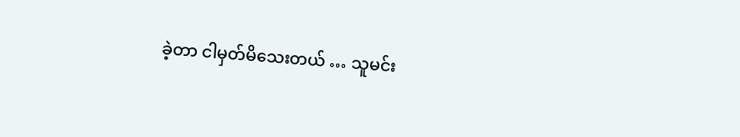ခဲ့တာ ငါမှတ်မိသေးတယ် … သူမင်း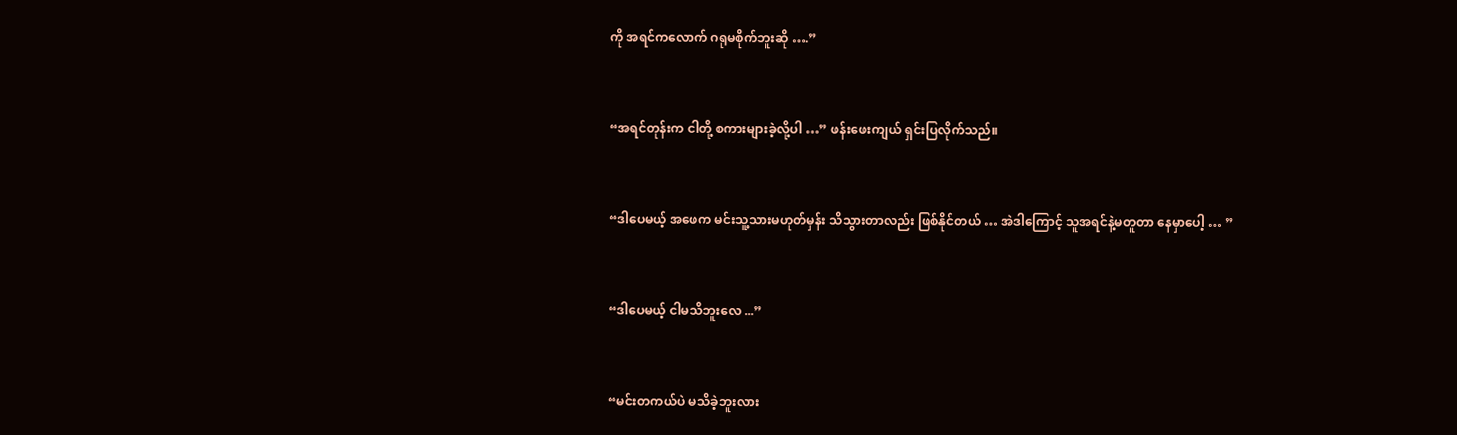ကို အရင်ကလောက် ဂရုမစိုက်ဘူးဆို ….”


“အရင်တုန်းက ငါတို့ စကားများခဲ့လို့ပါ …” ဖန်းဖေးကျယ် ရှင်းပြလိုက်သည်။


“ဒါပေမယ့် အဖေက မင်းသူ့သားမဟုတ်မှန်း သိသွားတာလည်း ဖြစ်နိုင်တယ် … အဲဒါကြောင့် သူအရင်နဲ့မတူတာ နေမှာပေါ့ … ”


“ဒါပေမယ့် ငါမသိဘူးလေ ...”


“မင်းတကယ်ပဲ မသိခဲ့ဘူးလား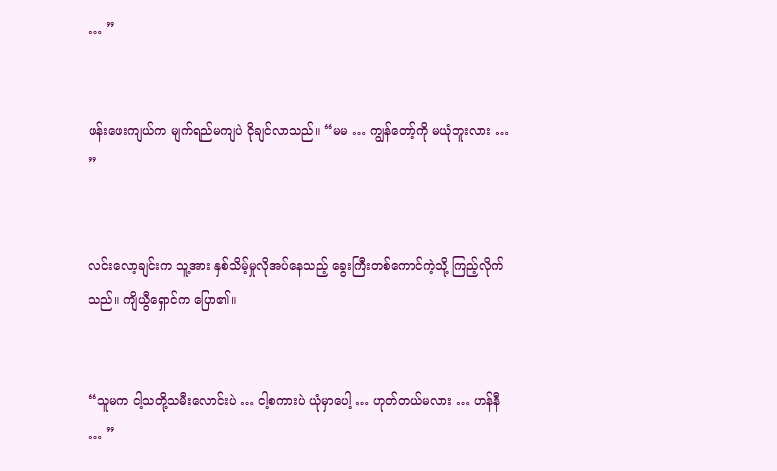… ”


ဖန်းဖေးကျယ်က မျက်ရည်မကျပဲ ငိုချင်လာသည်။ “မမ … ကျွန်တော့်ကို မယုံဘူးလား … ”


လင်းလော့ချင်းက သူ့အား နှစ်သိမ့်မှုလိုအပ်နေသည့် ခွေးကြီးတစ်ကောင်ကဲ့သို့ ကြည့်လိုက်သည်။ ကျိယွီရှောင်က ပြော၏။


“သူမက ငါ့သတို့သမီးလောင်းပဲ … ငါ့စကားပဲ ယုံမှာပေါ့ … ဟုတ်တယ်မလား … ဟန်နီ … ”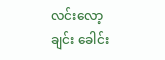လင်းလော့ချင်း ခေါင်း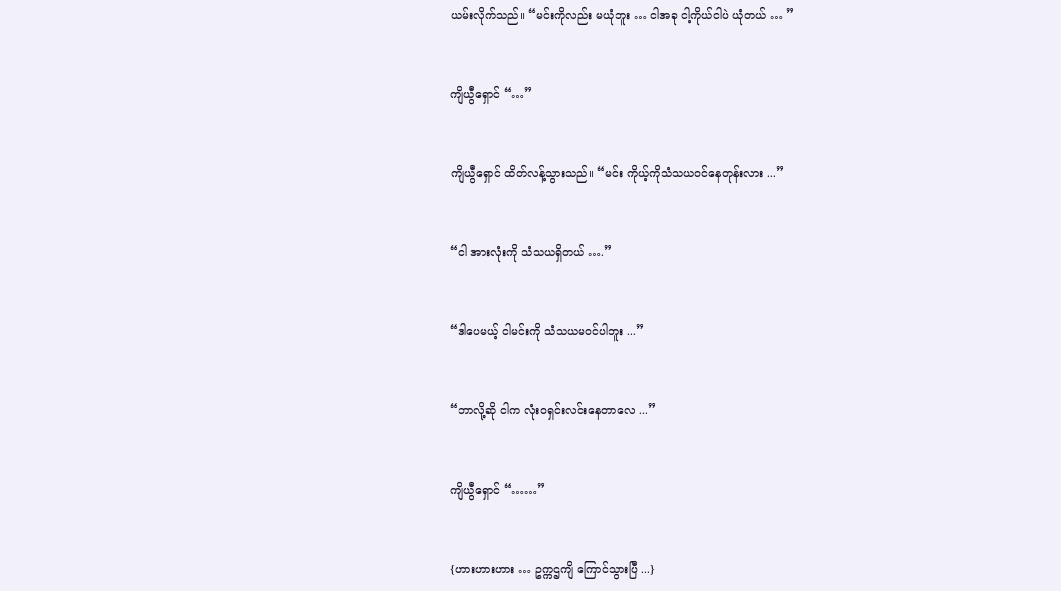ယမ်းလိုက်သည်။ “မင်းကိုလည်း မယုံဘူး … ငါအခု ငါ့ကိုယ်ငါပဲ ယုံတယ် … ”


ကျိယွီရှောင် “…”


ကျိယွီရှောင် ထိတ်လန့်သွားသည်။ “မင်း ကိုယ့်ကိုသံသယဝင်နေတုန်းလား ...”


“ငါ အားလုံးကို သံသယရှိတယ် ….”


“ဒါပေမယ့် ငါမင်းကို သံသယမဝင်ပါဘူး ...”


“ဘာလို့ဆို ငါက လုံးဝရှင်းလင်းနေတာလေ ...”


ကျိယွီရှောင် “……”


{ဟားဟားဟား … ဥက္ကဌကျိ ကြောင်သွားပြီ ...}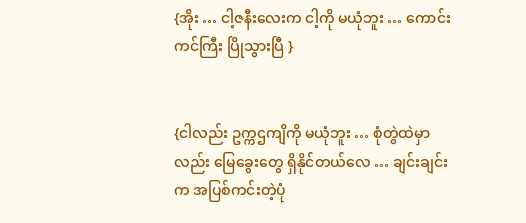{အိုး … ငါ့ဇနီးလေးက ငါ့ကို မယုံဘူး … ကောင်းကင်ကြီး ပြိုသွားပြီ }


{ငါလည်း ဥက္ကဌကျိကို မယုံဘူး … စုံတွဲထဲမှာလည်း မြေခွေးတွေ ရှိနိုင်တယ်လေ … ချင်းချင်းက အပြစ်ကင်းတဲ့ပုံ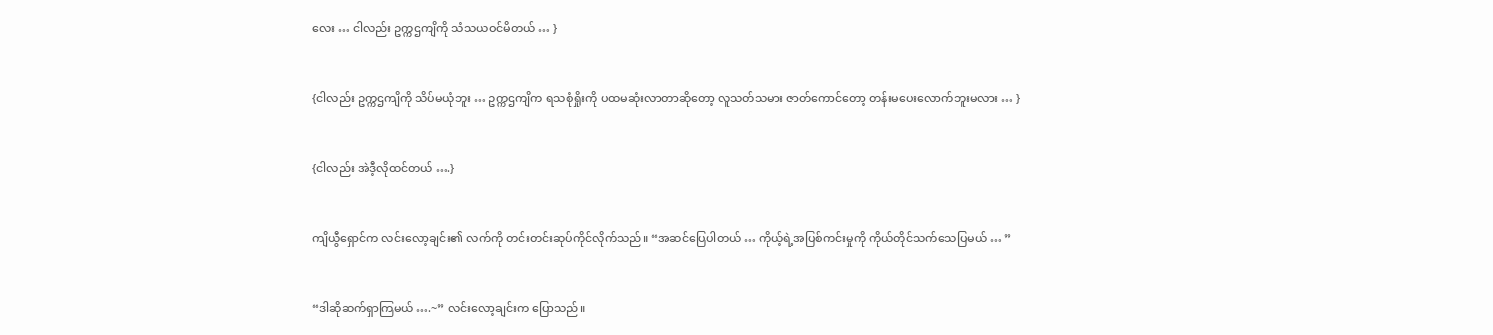လေး … ငါလည်း ဥက္ကဌကျိကို သံသယဝင်မိတယ် … }


{ငါလည်း ဥက္ကဌကျိကို သိပ်မယုံဘူး … ဥက္ကဌကျိက ရသစုံရှိုးကို ပထမဆုံးလာတာဆိုတော့ လူသတ်သမား ဇာတ်ကောင်‌တော့ တန်းမပေးလောက်ဘူးမလား … }


{ငါလည်း အဲဒီ့လိုထင်တယ် ….}


ကျိယွီရှောင်က လင်းလော့ချင်း၏ လက်ကို တင်းတင်းဆုပ်ကိုင်လိုက်သည်။ “အဆင်ပြေပါတယ် … ကိုယ့်ရဲ့အပြစ်ကင်းမှုကို ကိုယ်တိုင်သက်သေပြမယ် … ”


“ဒါဆိုဆက်ရှာကြမယ် ….~” လင်းလော့ချင်းက ပြောသည်။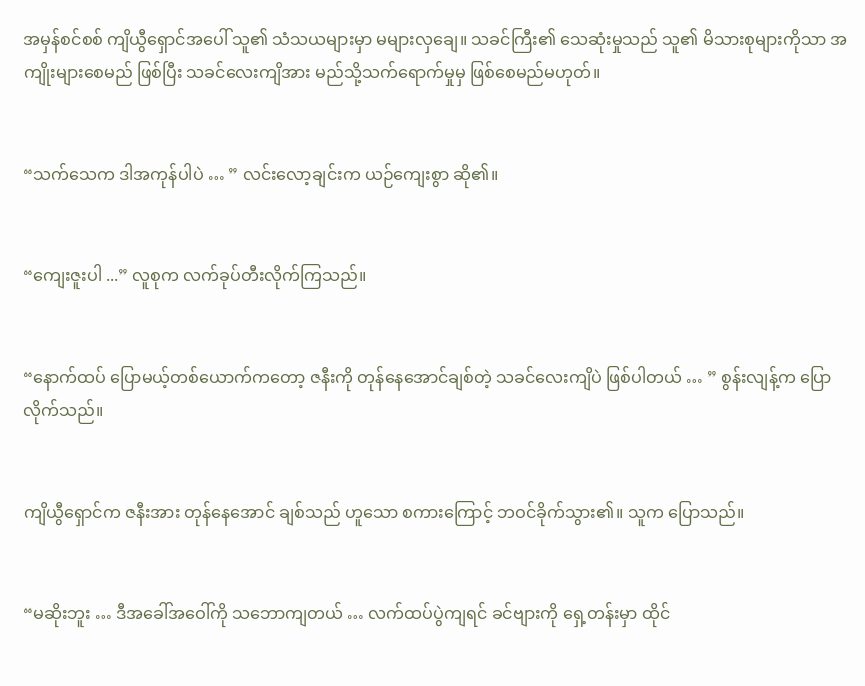အမှန်စင်စစ် ကျိယွီရှောင်အပေါ် သူ၏ သံသယများမှာ မများလှချေ။ သခင်ကြီး၏ သေဆုံးမှုသည် သူ၏ မိသားစုများကိုသာ အကျိုးများစေမည် ဖြစ်ပြီး သခင်လေးကျိအား မည်သို့သက်ရောက်မှုမှ ဖြစ်စေမည်မဟုတ်။


“သက်သေက ဒါအကုန်ပါပဲ … ” လင်းလော့ချင်းက ယဉ်ကျေးစွာ ဆို၏။


“ကျေးဇူးပါ ...” လူစုက လက်ခုပ်တီးလိုက်ကြသည်။


“နောက်ထပ် ပြောမယ့်တစ်ယောက်ကတော့ ဇနီးကို တုန်နေအောင်ချစ်တဲ့ သခင်လေးကျိပဲ ဖြစ်ပါတယ် … ” စွန်းလျန့်က ပြောလိုက်သည်။


ကျိယွီရှောင်က ဇနီးအား တုန်နေအောင် ချစ်သည် ဟူသော စကားကြောင့် ဘဝင်ခိုက်သွား၏။ သူက ပြောသည်။


“မဆိုးဘူး … ဒီအခေါ်အဝေါ်ကို သဘောကျတယ် … လက်ထပ်ပွဲကျရင် ခင်ဗျားကို ရှေ့တန်းမှာ ထိုင်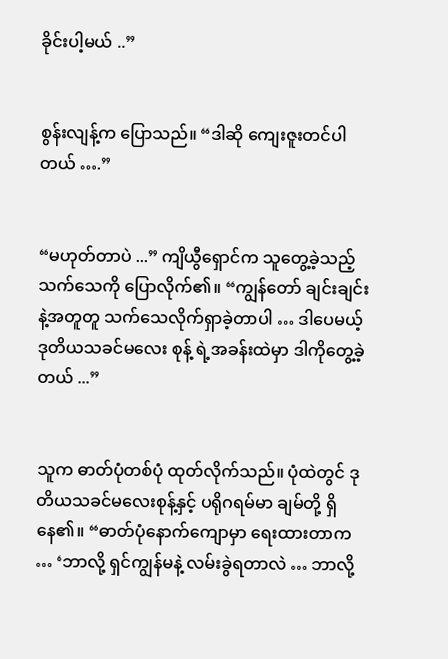ခိုင်းပါ့မယ် ..”


စွန်းလျန့်က ပြောသည်။ “ဒါဆို ကျေးဇူးတင်ပါတယ် ….”


“မဟုတ်တာပဲ ...” ကျိယွီရှောင်က သူတွေ့ခဲ့သည့် သက်သေကို ပြောလိုက်၏။ “ကျွန်တော် ချင်းချင်းနဲ့အတူတူ သက်သေလိုက်ရှာခဲ့တာပါ … ဒါပေမယ့် ဒုတိယသခင်မလေး စုန့် ရဲ့အခန်းထဲမှာ ဒါကိုတွေ့ခဲ့တယ် ...”


သူက ဓာတ်ပုံတစ်ပုံ ထုတ်လိုက်သည်။ ပုံထဲတွင် ဒုတိယသခင်မလေးစုန့်နှင့် ပရိုဂရမ်မာ ချမ်တို့ ရှိနေ၏။ “ဓာတ်ပုံနောက်ကျောမှာ ရေးထားတာက … ‘ဘာလို့ ရှင်ကျွန်မနဲ့ လမ်းခွဲရတာလဲ … ဘာလို့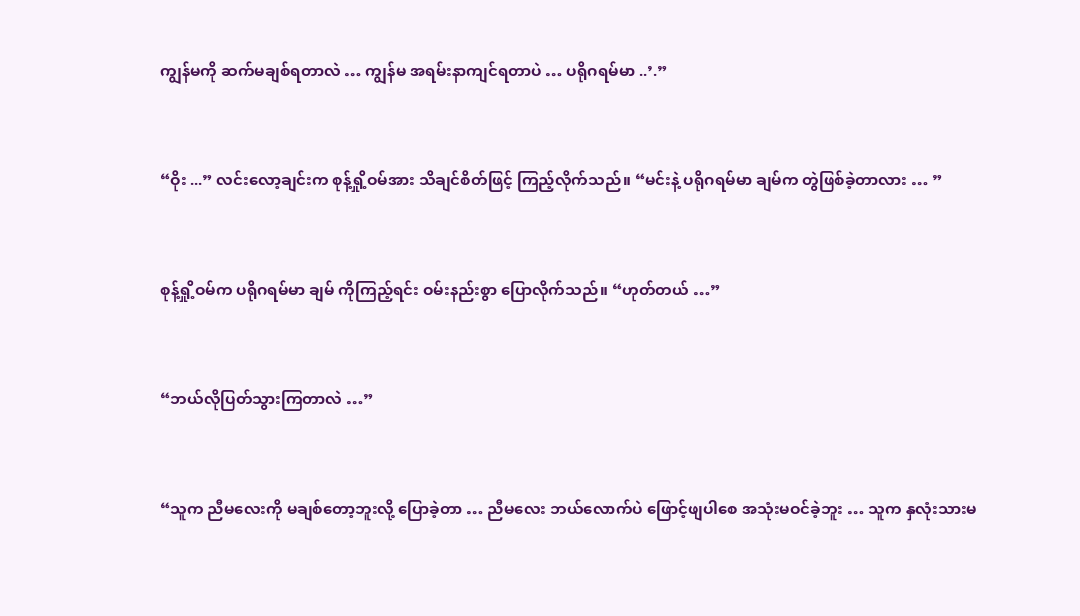ကျွန်မကို ဆက်မချစ်ရတာလဲ … ကျွန်မ အရမ်းနာကျင်ရတာပဲ … ပရိုဂရမ်မာ ..’.”


“ဝိုး ...” လင်းလော့ချင်းက စုန့်ရှို့ဝမ်အား သိချင်စိတ်ဖြင့် ကြည့်လိုက်သည်။ “မင်းနဲ့ ပရိုဂရမ်မာ ချမ်က တွဲဖြစ်ခဲ့တာလား … ”


စုန့်ရှို့ဝမ်က ပရိုဂရမ်မာ ချမ် ကိုကြည့်ရင်း ဝမ်းနည်းစွာ ပြောလိုက်သည်။ “ဟုတ်တယ် …”


“ဘယ်လိုပြတ်သွားကြတာလဲ …”


“သူက ညီမလေးကို မချစ်တော့ဘူးလို့ ပြောခဲ့တာ … ညီမလေး ဘယ်လောက်ပဲ ဖြောင့်ဖျပါစေ အသုံးမဝင်ခဲ့ဘူး … သူက နှလုံးသားမ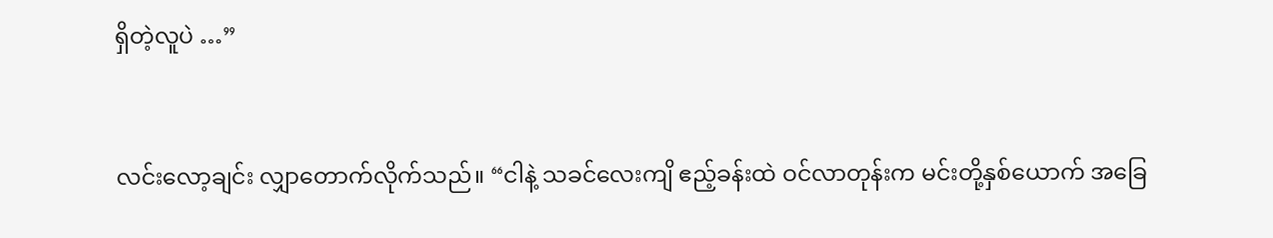ရှိတဲ့လူပဲ …”


လင်းလော့ချင်း လျှာတောက်လိုက်သည်။ “ငါနဲ့ သခင်လေးကျိ ဧည့်ခန်းထဲ ဝင်လာတုန်းက မင်းတို့နှစ်ယောက် အခြေ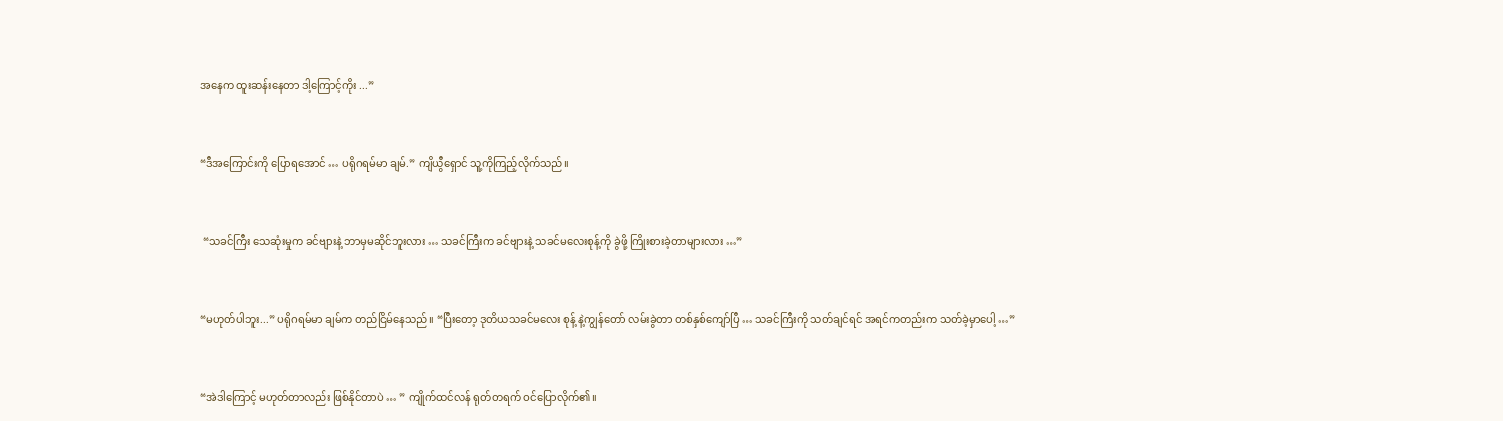အနေက ထူးဆန်းနေတာ ဒါ့ကြောင့်ကိုး ...”


“ဒီအကြောင်းကို ပြောရအောင် … ပရိုဂရမ်မာ ချမ်.” ကျိယွီရှောင် သူ့ကိုကြည့်လိုက်သည်။


 “သခင်ကြီး သေဆုံးမှုက ခင်ဗျားနဲ့ ဘာမှမဆိုင်ဘူးလား … သခင်ကြီးက ခင်ဗျားနဲ့ သခင်မလေးစုန့်ကို ခွဲဖို့ ကြိုးစားခဲ့တာများလား …”


“မဟုတ်ပါဘူး...” ပရိုဂရမ်မာ ချမ်က တည်ငြိမ်နေသည်။ “ပြီးတော့ ဒုတိယသခင်မလေး စုန့် နဲ့ကျွန်တော် လမ်းခွဲတာ တစ်နှစ်ကျော်ပြီ … သခင်ကြီးကို သတ်ချင်ရင် အရင်ကတည်းက သတ်ခဲ့မှာပေါ့ …”


“အဲဒါကြောင့် မဟုတ်တာလည်း ဖြစ်နိုင်တာပဲ … ” ကျိုက်ထင်လန် ရုတ်တရက် ဝင်ပြောလိုက်၏။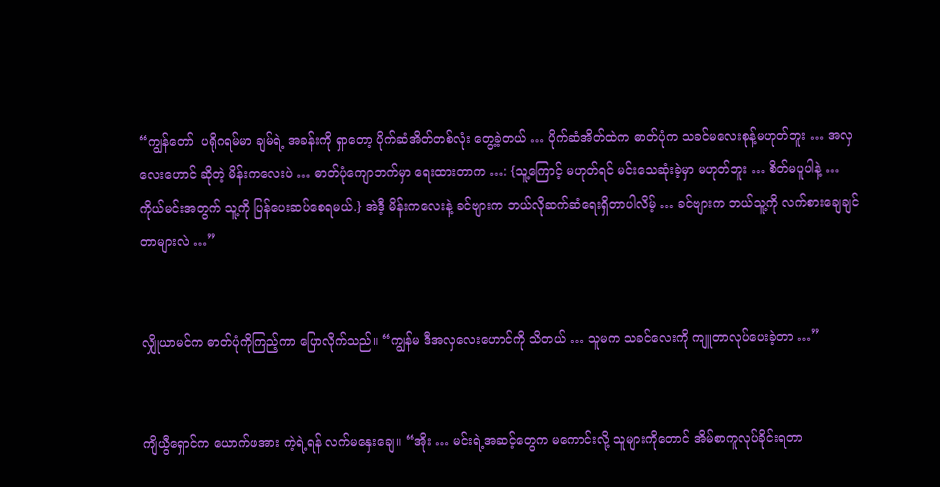“ကျွန်တော်  ပရိုဂရမ်မာ ချမ်ရဲ့ အခန်းကို ရှာတော့ ပိုက်ဆံအိတ်တစ်လုံး တွေ့ခဲ့တယ် … ပိုက်ဆံအိတ်ထဲက ဓာတ်ပုံက သခင်မလေးစုန့်မဟုတ်ဘူး … အလှလေးဟောင် ဆိုတဲ့ မိန်းကလေးပဲ … ဓာတ်ပုံကျောဘက်မှာ ရေးထားတာက …: {သူ့ကြောင့် မဟုတ်ရင် မင်းသေဆုံးခဲ့မှာ မဟုတ်ဘူး … စိတ်မပူပါနဲ့ … ကိုယ်မင်းအတွက် သူ့ကို ပြန်ပေးဆပ်စေရမယ်.} အဲဒီ့ မိန်းကလေးနဲ့ ခင်ဗျားက ဘယ်လိုဆက်ဆံရေးရှိတာပါလိမ့် … ခင်ဗျားက ဘယ်သူ့ကို လက်စားချေချင်တာများလဲ …”


လျှိုယာမင်က ဓာတ်ပုံကိုကြည့်ကာ ပြောလိုက်သည်။ “ကျွန်မ ဒီအလှလေးဟောင်ကို သိတယ် … သူမက သခင်လေးကို ကျူတာလုပ်ပေးခဲ့တာ …”


ကျိယွီရှောင်က ယောက်ဖအား ကဲ့ရဲ့ရန် လက်မနှေးချေ။ “အိုး … မင်းရဲ့အဆင့်တွေက မကောင်းလို့ သူများကိုတောင် အိမ်စာကူလုပ်ခိုင်းရတာ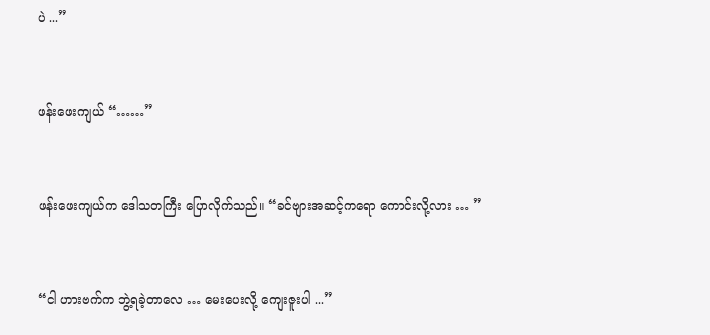ပဲ ...”


ဖန်းဖေးကျယ် “……”


ဖန်းဖေးကျယ်က ဒေါသတကြီး ပြောလိုက်သည်။ “ခင်ဗျားအဆင့်ကရော ကောင်းလို့လား … ”


“ငါ ဟားဗက်က ဘွဲ့ရခဲ့တာလေ … မေးပေးလို့ ကျေးဇူးပါ ...”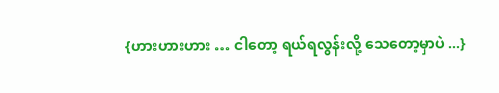{ဟားဟားဟား … ငါတော့ ရယ်ရလွန်းလို့ သေတော့မှာပဲ ...}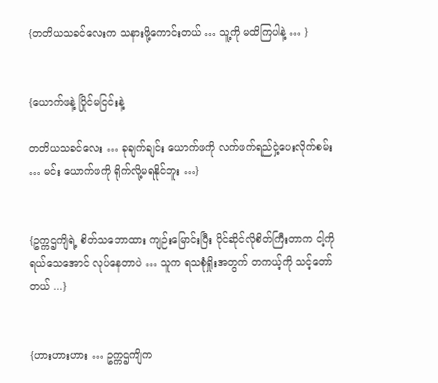{တတိယသခင်လေးက သနားဖို့ကောင်းတယ် … သူ့ကို မထိကြပါနဲ့ … }


{ယောက်ဖနဲ့ ပြိုင်မငြင်းနဲ့

တတိယသခင်လေး … ခုချက်ချင်း ယောက်ဖကို လက်ဖက်ရည်ငှဲ့ပေးလိုက်စမ်း … မင်း ယောက်ဖကို ရိုက်လို့မရနိုင်ဘူး …}


{ဥက္ကဌကျိရဲ့ စိတ်သဘောထား ကျဉ်းမြောင်းပြီး ပိုင်ဆိုင်လိုစိတ်ကြီးတာက ငါ့ကိုရယ်သေအောင် လုပ်နေတာပဲ … သူက ရသစုံရှိုးအတွက် တကယ့်ကို သင့်တော်တယ် ...}


{ဟားဟားဟား … ဥက္ကဌကျိက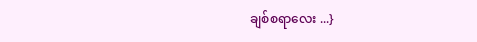ချစ်စရာလေး ...}